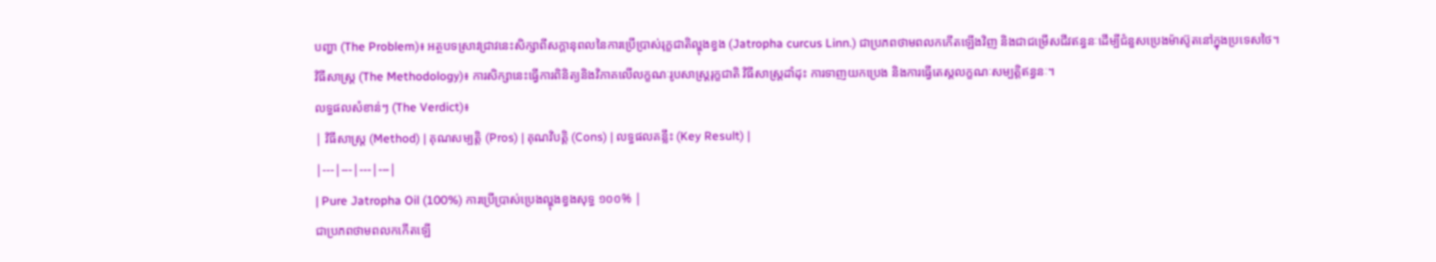បញ្ហា (The Problem)៖ អត្ថបទស្រាវជ្រាវនេះសិក្សាពីសក្តានុពលនៃការប្រើប្រាស់រុក្ខជាតិល្ហុងខ្វង (Jatropha curcus Linn.) ជាប្រភពថាមពលកកើតឡើងវិញ និងជាជម្រើសជីវឥន្ធនៈដើម្បីជំនួសប្រេងម៉ាស៊ូតនៅក្នុងប្រទេសថៃ។
វិធីសាស្ត្រ (The Methodology)៖ ការសិក្សានេះធ្វើការពិនិត្យនិងវិភាគលើលក្ខណៈរូបសាស្ត្ររុក្ខជាតិ វិធីសាស្ត្រដាំដុះ ការទាញយកប្រេង និងការធ្វើតេស្តលក្ខណៈសម្បត្តិឥន្ធនៈ។
លទ្ធផលសំខាន់ៗ (The Verdict)៖
| វិធីសាស្ត្រ (Method) | គុណសម្បត្តិ (Pros) | គុណវិបត្តិ (Cons) | លទ្ធផលគន្លឹះ (Key Result) |
|---|---|---|---|
| Pure Jatropha Oil (100%) ការប្រើប្រាស់ប្រេងល្ហុងខ្វងសុទ្ធ ១០០% |
ជាប្រភពថាមពលកកើតឡើ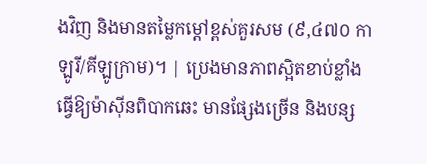ងវិញ និងមានតម្លៃកម្តៅខ្ពស់គួរសម (៩,៤៧០ កាឡូរី/គីឡូក្រាម)។ | ប្រេងមានភាពស្អិតខាប់ខ្លាំង ធ្វើឱ្យម៉ាស៊ីនពិបាកឆេះ មានផ្សែងច្រើន និងបន្ស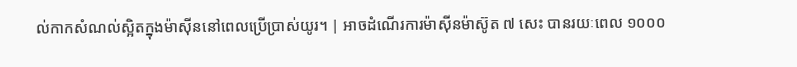ល់កាកសំណល់ស្អិតក្នុងម៉ាស៊ីននៅពេលប្រើប្រាស់យូរ។ | អាចដំណើរការម៉ាស៊ីនម៉ាស៊ូត ៧ សេះ បានរយៈពេល ១០០០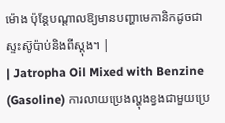ម៉ោង ប៉ុន្តែបណ្តាលឱ្យមានបញ្ហាមេកានិកដូចជាស្ទះស៊ូប៉ាប់និងពីស្តុង។ |
| Jatropha Oil Mixed with Benzine (Gasoline) ការលាយប្រេងល្ហុងខ្វងជាមួយប្រេ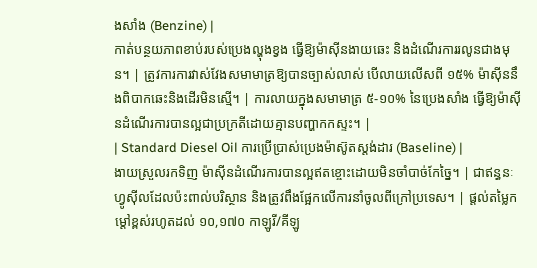ងសាំង (Benzine) |
កាត់បន្ថយភាពខាប់របស់ប្រេងល្ហុងខ្វង ធ្វើឱ្យម៉ាស៊ីនងាយឆេះ និងដំណើរការរលូនជាងមុន។ | ត្រូវការការវាស់វែងសមាមាត្រឱ្យបានច្បាស់លាស់ បើលាយលើសពី ១៥% ម៉ាស៊ីននឹងពិបាកឆេះនិងដើរមិនស្មើ។ | ការលាយក្នុងសមាមាត្រ ៥-១០% នៃប្រេងសាំង ធ្វើឱ្យម៉ាស៊ីនដំណើរការបានល្អជាប្រក្រតីដោយគ្មានបញ្ហាកកស្ទះ។ |
| Standard Diesel Oil ការប្រើប្រាស់ប្រេងម៉ាស៊ូតស្តង់ដារ (Baseline) |
ងាយស្រួលរកទិញ ម៉ាស៊ីនដំណើរការបានល្អឥតខ្ចោះដោយមិនចាំបាច់កែច្នៃ។ | ជាឥន្ធនៈហ្វូស៊ីលដែលប៉ះពាល់បរិស្ថាន និងត្រូវពឹងផ្អែកលើការនាំចូលពីក្រៅប្រទេស។ | ផ្តល់តម្លៃកម្តៅខ្ពស់រហូតដល់ ១០,១៧០ កាឡូរី/គីឡូ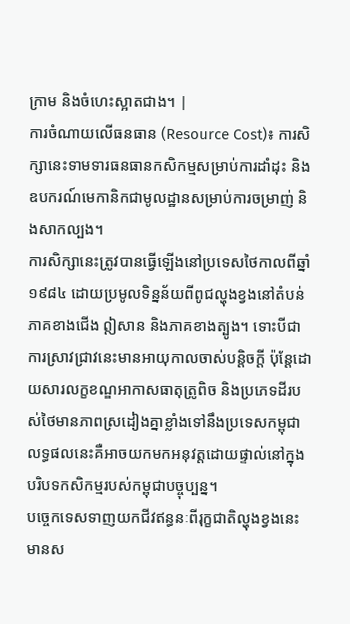ក្រាម និងចំហេះស្អាតជាង។ |
ការចំណាយលើធនធាន (Resource Cost)៖ ការសិក្សានេះទាមទារធនធានកសិកម្មសម្រាប់ការដាំដុះ និងឧបករណ៍មេកានិកជាមូលដ្ឋានសម្រាប់ការចម្រាញ់ និងសាកល្បង។
ការសិក្សានេះត្រូវបានធ្វើឡើងនៅប្រទេសថៃកាលពីឆ្នាំ ១៩៨៤ ដោយប្រមូលទិន្នន័យពីពូជល្ហុងខ្វងនៅតំបន់ភាគខាងជើង ឦសាន និងភាគខាងត្បូង។ ទោះបីជាការស្រាវជ្រាវនេះមានអាយុកាលចាស់បន្តិចក្តី ប៉ុន្តែដោយសារលក្ខខណ្ឌអាកាសធាតុត្រូពិច និងប្រភេទដីរបស់ថៃមានភាពស្រដៀងគ្នាខ្លាំងទៅនឹងប្រទេសកម្ពុជា លទ្ធផលនេះគឺអាចយកមកអនុវត្តដោយផ្ទាល់នៅក្នុងបរិបទកសិកម្មរបស់កម្ពុជាបច្ចុប្បន្ន។
បច្ចេកទេសទាញយកជីវឥន្ធនៈពីរុក្ខជាតិល្ហុងខ្វងនេះ មានស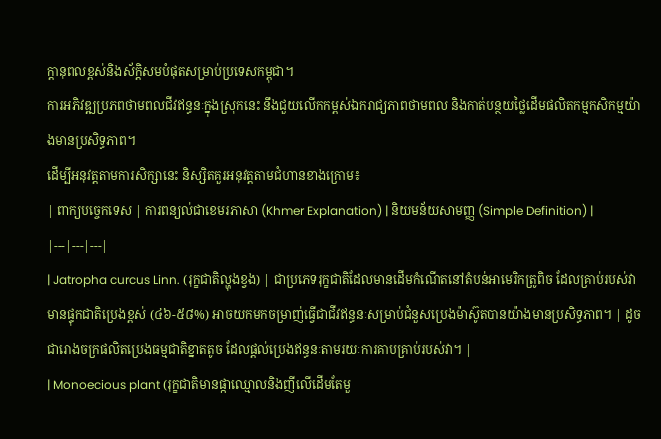ក្តានុពលខ្ពស់និងស័ក្តិសមបំផុតសម្រាប់ប្រទេសកម្ពុជា។
ការអភិវឌ្ឍប្រភពថាមពលជីវឥន្ធនៈក្នុងស្រុកនេះ នឹងជួយលើកកម្ពស់ឯករាជ្យភាពថាមពល និងកាត់បន្ថយថ្លៃដើមផលិតកម្មកសិកម្មយ៉ាងមានប្រសិទ្ធភាព។
ដើម្បីអនុវត្តតាមការសិក្សានេះ និស្សិតគួរអនុវត្តតាមជំហានខាងក្រោម៖
| ពាក្យបច្ចេកទេស | ការពន្យល់ជាខេមរភាសា (Khmer Explanation) | និយមន័យសាមញ្ញ (Simple Definition) |
|---|---|---|
| Jatropha curcus Linn. (រុក្ខជាតិល្ហុងខ្វង) | ជាប្រភេទរុក្ខជាតិដែលមានដើមកំណើតនៅតំបន់អាមេរិកត្រូពិច ដែលគ្រាប់របស់វាមានផ្ទុកជាតិប្រេងខ្ពស់ (៤៦-៥៨%) អាចយកមកចម្រាញ់ធ្វើជាជីវឥន្ធនៈសម្រាប់ជំនួសប្រេងម៉ាស៊ូតបានយ៉ាងមានប្រសិទ្ធភាព។ | ដូចជារោងចក្រផលិតប្រេងធម្មជាតិខ្នាតតូច ដែលផ្តល់ប្រេងឥន្ធនៈតាមរយៈការគាបគ្រាប់របស់វា។ |
| Monoecious plant (រុក្ខជាតិមានផ្កាឈ្មោលនិងញីលើដើមតែមួ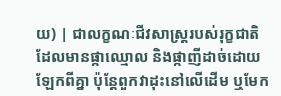យ) | ជាលក្ខណៈជីវសាស្ត្ររបស់រុក្ខជាតិ ដែលមានផ្កាឈ្មោល និងផ្កាញីដាច់ដោយឡែកពីគ្នា ប៉ុន្តែពួកវាដុះនៅលើដើម ឬមែក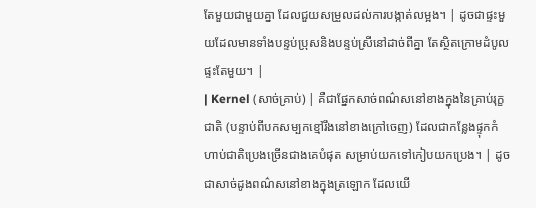តែមួយជាមួយគ្នា ដែលជួយសម្រួលដល់ការបង្កាត់លម្អង។ | ដូចជាផ្ទះមួយដែលមានទាំងបន្ទប់ប្រុសនិងបន្ទប់ស្រីនៅដាច់ពីគ្នា តែស្ថិតក្រោមដំបូលផ្ទះតែមួយ។ |
| Kernel (សាច់គ្រាប់) | គឺជាផ្នែកសាច់ពណ៌សនៅខាងក្នុងនៃគ្រាប់រុក្ខជាតិ (បន្ទាប់ពីបកសម្បកខ្មៅរឹងនៅខាងក្រៅចេញ) ដែលជាកន្លែងផ្ទុកកំហាប់ជាតិប្រេងច្រើនជាងគេបំផុត សម្រាប់យកទៅកៀបយកប្រេង។ | ដូចជាសាច់ដូងពណ៌សនៅខាងក្នុងត្រឡោក ដែលយើ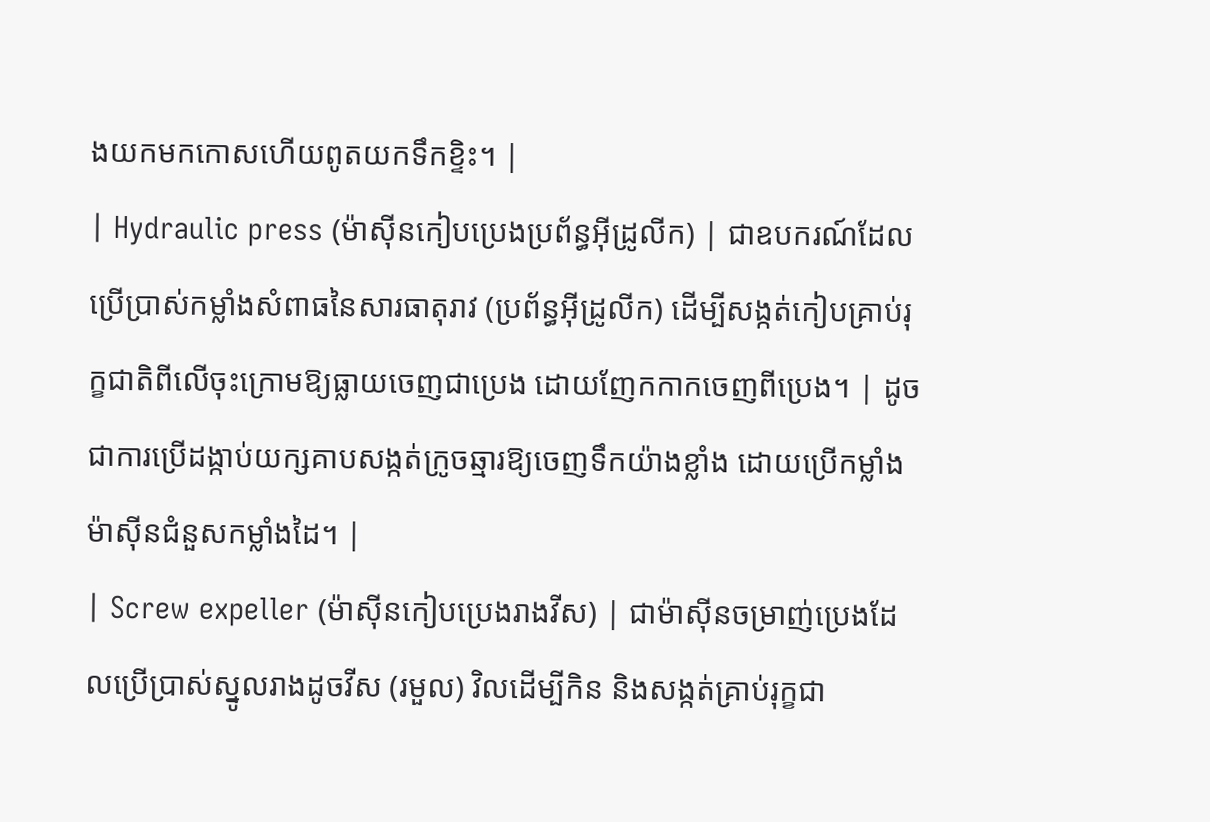ងយកមកកោសហើយពូតយកទឹកខ្ទិះ។ |
| Hydraulic press (ម៉ាស៊ីនកៀបប្រេងប្រព័ន្ធអ៊ីដ្រូលីក) | ជាឧបករណ៍ដែលប្រើប្រាស់កម្លាំងសំពាធនៃសារធាតុរាវ (ប្រព័ន្ធអ៊ីដ្រូលីក) ដើម្បីសង្កត់កៀបគ្រាប់រុក្ខជាតិពីលើចុះក្រោមឱ្យធ្លាយចេញជាប្រេង ដោយញែកកាកចេញពីប្រេង។ | ដូចជាការប្រើដង្កាប់យក្សគាបសង្កត់ក្រូចឆ្មារឱ្យចេញទឹកយ៉ាងខ្លាំង ដោយប្រើកម្លាំងម៉ាស៊ីនជំនួសកម្លាំងដៃ។ |
| Screw expeller (ម៉ាស៊ីនកៀបប្រេងរាងវីស) | ជាម៉ាស៊ីនចម្រាញ់ប្រេងដែលប្រើប្រាស់ស្នូលរាងដូចវីស (រមួល) វិលដើម្បីកិន និងសង្កត់គ្រាប់រុក្ខជា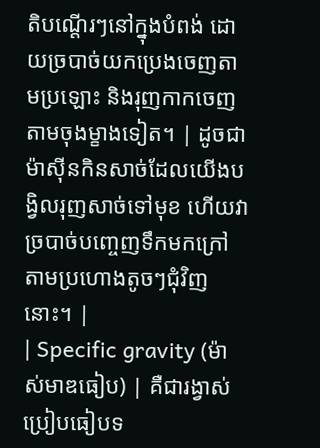តិបណ្តើរៗនៅក្នុងបំពង់ ដោយច្របាច់យកប្រេងចេញតាមប្រឡោះ និងរុញកាកចេញតាមចុងម្ខាងទៀត។ | ដូចជាម៉ាស៊ីនកិនសាច់ដែលយើងបង្វិលរុញសាច់ទៅមុខ ហើយវាច្របាច់បញ្ចេញទឹកមកក្រៅតាមប្រហោងតូចៗជុំវិញនោះ។ |
| Specific gravity (ម៉ាស់មាឌធៀប) | គឺជារង្វាស់ប្រៀបធៀបទ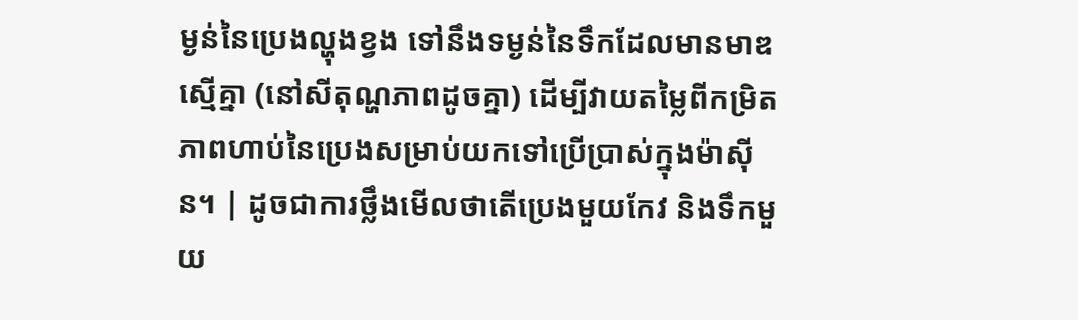ម្ងន់នៃប្រេងល្ហុងខ្វង ទៅនឹងទម្ងន់នៃទឹកដែលមានមាឌស្មើគ្នា (នៅសីតុណ្ហភាពដូចគ្នា) ដើម្បីវាយតម្លៃពីកម្រិតភាពហាប់នៃប្រេងសម្រាប់យកទៅប្រើប្រាស់ក្នុងម៉ាស៊ីន។ | ដូចជាការថ្លឹងមើលថាតើប្រេងមួយកែវ និងទឹកមួយ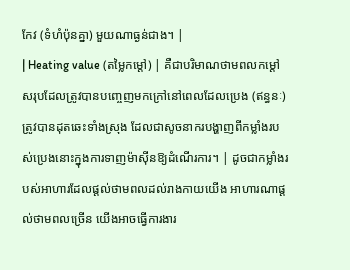កែវ (ទំហំប៉ុនគ្នា) មួយណាធ្ងន់ជាង។ |
| Heating value (តម្លៃកម្តៅ) | គឺជាបរិមាណថាមពលកម្តៅសរុបដែលត្រូវបានបញ្ចេញមកក្រៅនៅពេលដែលប្រេង (ឥន្ធនៈ) ត្រូវបានដុតឆេះទាំងស្រុង ដែលជាសូចនាករបង្ហាញពីកម្លាំងរបស់ប្រេងនោះក្នុងការទាញម៉ាស៊ីនឱ្យដំណើរការ។ | ដូចជាកម្លាំងរបស់អាហារដែលផ្តល់ថាមពលដល់រាងកាយយើង អាហារណាផ្តល់ថាមពលច្រើន យើងអាចធ្វើការងារ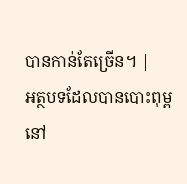បានកាន់តែច្រើន។ |
អត្ថបទដែលបានបោះពុម្ពនៅ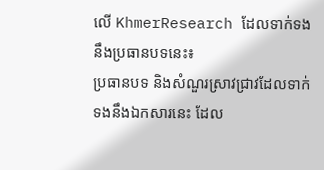លើ KhmerResearch ដែលទាក់ទងនឹងប្រធានបទនេះ៖
ប្រធានបទ និងសំណួរស្រាវជ្រាវដែលទាក់ទងនឹងឯកសារនេះ ដែល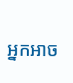អ្នកអាច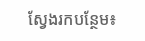ស្វែងរកបន្ថែម៖